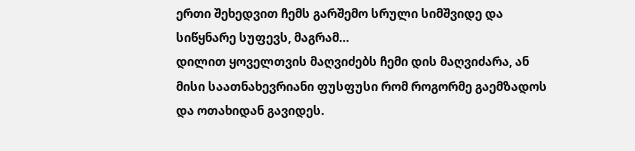ერთი შეხედვით ჩემს გარშემო სრული სიმშვიდე და სიწყნარე სუფევს, მაგრამ…
დილით ყოველთვის მაღვიძებს ჩემი დის მაღვიძარა, ან მისი საათნახევრიანი ფუსფუსი რომ როგორმე გაემზადოს და ოთახიდან გავიდეს.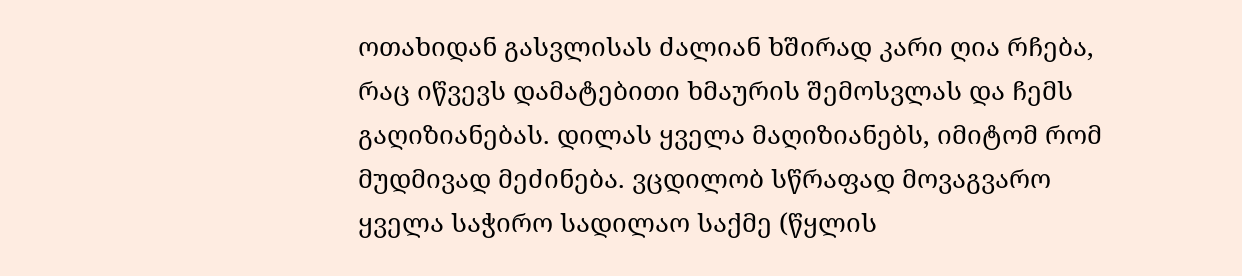ოთახიდან გასვლისას ძალიან ხშირად კარი ღია რჩება, რაც იწვევს დამატებითი ხმაურის შემოსვლას და ჩემს გაღიზიანებას. დილას ყველა მაღიზიანებს, იმიტომ რომ მუდმივად მეძინება. ვცდილობ სწრაფად მოვაგვარო ყველა საჭირო სადილაო საქმე (წყლის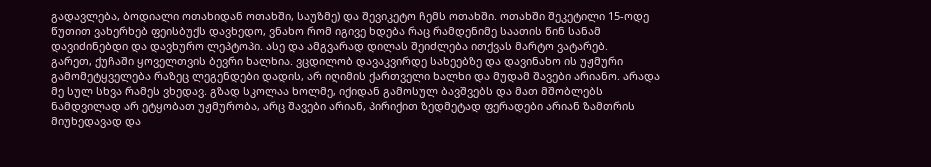გადავლება, ბოდიალი ოთახიდან ოთახში, საუზმე) და შევიკეტო ჩემს ოთახში. ოთახში შეკეტილი 15-ოდე წუთით ვახერხებ ფეისბუქს დავხედო, ვნახო რომ იგივე ხდება რაც რამდენიმე საათის წინ სანამ დავიძინებდი და დავხურო ლეპტოპი. ასე და ამგვარად დილას შეიძლება ითქვას მარტო ვატარებ.
გარეთ, ქუჩაში ყოველთვის ბევრი ხალხია. ვცდილობ დავაკვირდე სახეებზე და დავინახო ის უჟმური გამომეტყველება რაზეც ლეგენდები დადის, არ იღიმის ქართველი ხალხი და მუდამ შავები არიანო. არადა მე სულ სხვა რამეს ვხედავ. გზად სკოლაა ხოლმე, იქიდან გამოსულ ბავშვებს და მათ მშობლებს ნამდვილად არ ეტყობათ უჟმურობა, არც შავები არიან, პირიქით ზედმეტად ფერადები არიან ზამთრის მიუხედავად და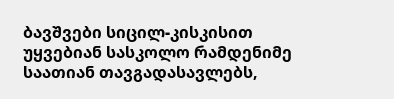ბავშვები სიცილ-კისკისით უყვებიან სასკოლო რამდენიმე საათიან თავგადასავლებს,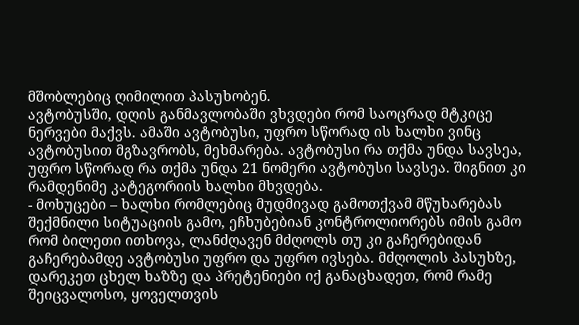მშობლებიც ღიმილით პასუხობენ.
ავტობუსში, დღის განმავლობაში ვხვდები რომ საოცრად მტკიცე ნერვები მაქვს. ამაში ავტობუსი, უფრო სწორად ის ხალხი ვინც ავტობუსით მგზავრობს, მეხმარება. ავტობუსი რა თქმა უნდა სავსეა, უფრო სწორად რა თქმა უნდა 21 ნომერი ავტობუსი სავსეა. შიგნით კი რამდენიმე კატეგორიის ხალხი მხვდება.
- მოხუცები – ხალხი რომლებიც მუდმივად გამოთქვამ მწუხარებას შექმნილი სიტუაციის გამო, ეჩხუბებიან კონტროლიორებს იმის გამო რომ ბილეთი ითხოვა, ლანძღავენ მძღოლს თუ კი გაჩერებიდან გაჩერებამდე ავტობუსი უფრო და უფრო ივსება. მძღოლის პასუხზე, დარეკეთ ცხელ ხაზზე და პრეტენიები იქ განაცხადეთ, რომ რამე შეიცვალოსო, ყოველთვის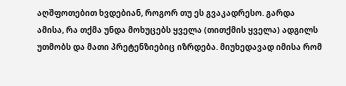აღშფოთებით ხვდებიან, როგორ თუ ეს გვაკადრესო. გარდა ამისა, რა თქმა უნდა მოხუცებს ყველა (თითქმის ყველა) ადგილს უთმობს და მათი პრეტენზიებიც იზრდება. მიუხედავად იმისა რომ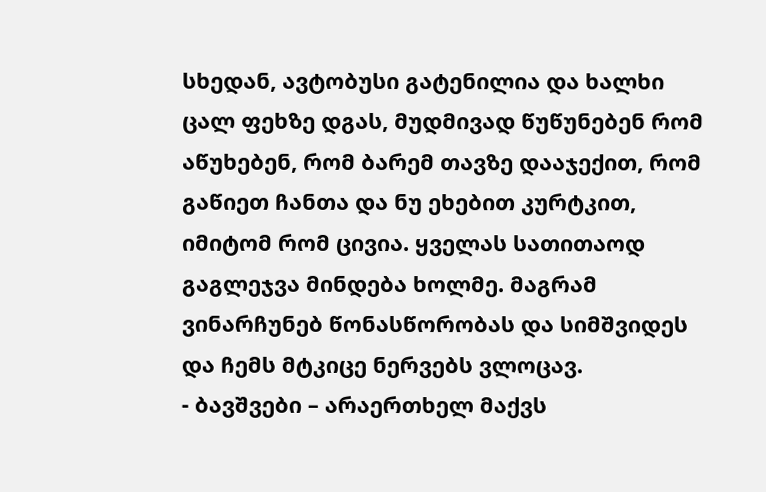სხედან, ავტობუსი გატენილია და ხალხი ცალ ფეხზე დგას, მუდმივად წუწუნებენ რომ აწუხებენ, რომ ბარემ თავზე დააჯექით, რომ გაწიეთ ჩანთა და ნუ ეხებით კურტკით, იმიტომ რომ ცივია. ყველას სათითაოდ გაგლეჯვა მინდება ხოლმე. მაგრამ ვინარჩუნებ წონასწორობას და სიმშვიდეს და ჩემს მტკიცე ნერვებს ვლოცავ.
- ბავშვები – არაერთხელ მაქვს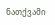ნათქვამი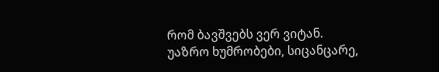რომ ბავშვებს ვერ ვიტან. უაზრო ხუმრობები, სიცანცარე,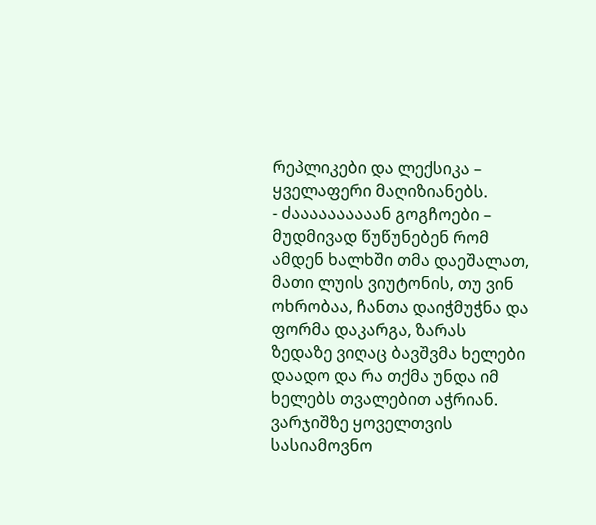რეპლიკები და ლექსიკა – ყველაფერი მაღიზიანებს.
- ძაააააააააან გოგჩოები – მუდმივად წუწუნებენ რომ ამდენ ხალხში თმა დაეშალათ, მათი ლუის ვიუტონის, თუ ვინ ოხრობაა, ჩანთა დაიჭმუჭნა და ფორმა დაკარგა, ზარას ზედაზე ვიღაც ბავშვმა ხელები დაადო და რა თქმა უნდა იმ ხელებს თვალებით აჭრიან.
ვარჯიშზე ყოველთვის სასიამოვნო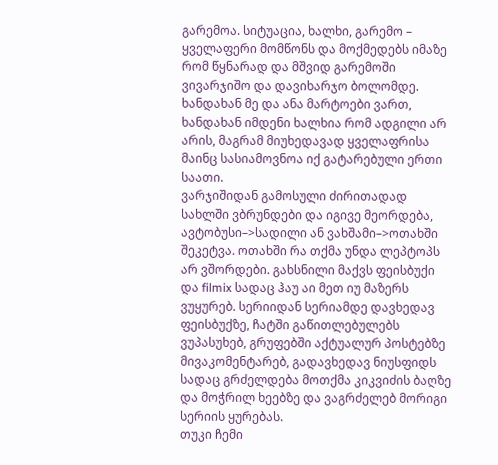გარემოა. სიტუაცია, ხალხი, გარემო – ყველაფერი მომწონს და მოქმედებს იმაზე რომ წყნარად და მშვიდ გარემოში ვივარჯიშო და დავიხარჯო ბოლომდე. ხანდახან მე და ანა მარტოები ვართ, ხანდახან იმდენი ხალხია რომ ადგილი არ არის, მაგრამ მიუხედავად ყველაფრისა მაინც სასიამოვნოა იქ გატარებული ერთი საათი.
ვარჯიშიდან გამოსული ძირითადად სახლში ვბრუნდები და იგივე მეორდება, ავტობუსი–>სადილი ან ვახშამი–>ოთახში შეკეტვა. ოთახში რა თქმა უნდა ლეპტოპს არ ვშორდები. გახსნილი მაქვს ფეისბუქი და filmix სადაც ჰაუ აი მეთ იუ მაზერს ვუყურებ. სერიიდან სერიამდე დავხედავ ფეისბუქზე, ჩატში გაწითლებულებს ვუპასუხებ, გრუფებში აქტუალურ პოსტებზე მივაკომენტარებ, გადავხედავ ნიუსფიდს სადაც გრძელდება მოთქმა კიკვიძის ბაღზე და მოჭრილ ხეებზე და ვაგრძელებ მორიგი სერიის ყურებას.
თუკი ჩემი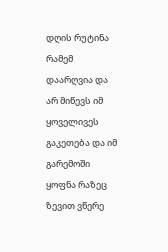დღის რუტინა რამემ დაარღვია და არ მიწევს იმ ყოველივეს გაკეთება და იმ გარემოში ყოფნა რაზეც ზევით ვწერე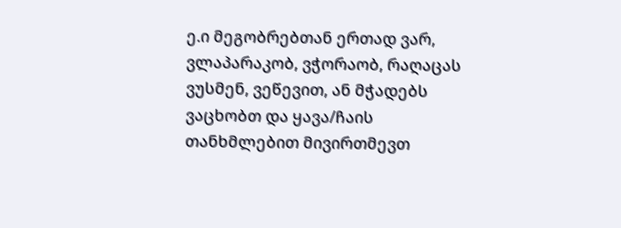ე.ი მეგობრებთან ერთად ვარ, ვლაპარაკობ, ვჭორაობ, რაღაცას ვუსმენ, ვეწევით, ან მჭადებს ვაცხობთ და ყავა/ჩაის თანხმლებით მივირთმევთ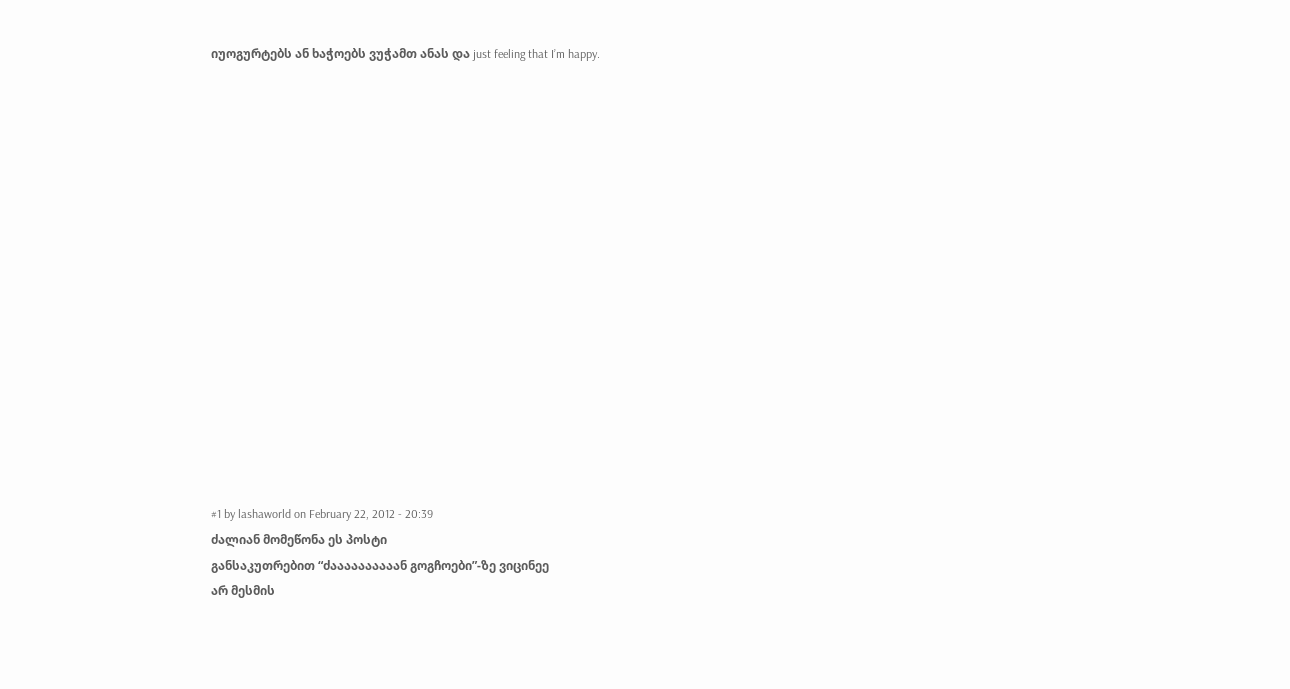იუოგურტებს ან ხაჭოებს ვუჭამთ ანას და just feeling that I’m happy.

















#1 by lashaworld on February 22, 2012 - 20:39
ძალიან მომეწონა ეს პოსტი
განსაკუთრებით “ძაააააააააან გოგჩოები”-ზე ვიცინეე
არ მესმის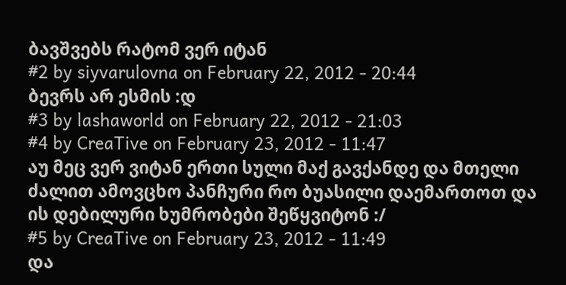ბავშვებს რატომ ვერ იტან
#2 by siyvarulovna on February 22, 2012 - 20:44
ბევრს არ ესმის :დ
#3 by lashaworld on February 22, 2012 - 21:03
#4 by CreaTive on February 23, 2012 - 11:47
აუ მეც ვერ ვიტან ერთი სული მაქ გავქანდე და მთელი ძალით ამოვცხო პანჩური რო ბუასილი დაემართოთ და ის დებილური ხუმრობები შეწყვიტონ :/
#5 by CreaTive on February 23, 2012 - 11:49
და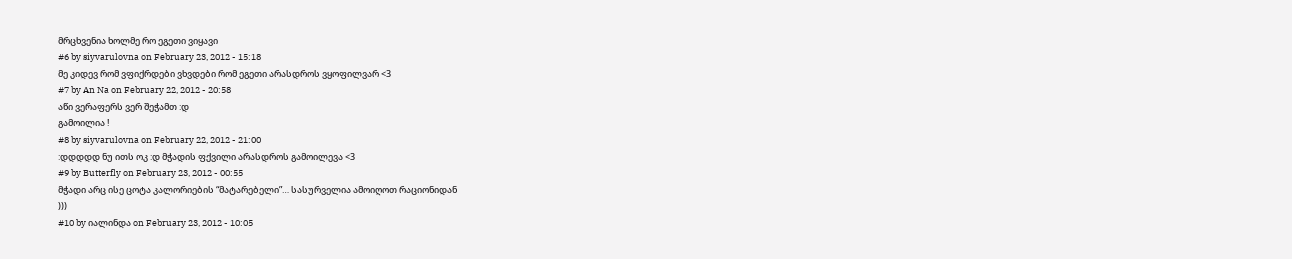მრცხვენია ხოლმე რო ეგეთი ვიყავი
#6 by siyvarulovna on February 23, 2012 - 15:18
მე კიდევ რომ ვფიქრდები ვხვდები რომ ეგეთი არასდროს ვყოფილვარ <3
#7 by An Na on February 22, 2012 - 20:58
აწი ვერაფერს ვერ შეჭამთ :დ
გამოილია !
#8 by siyvarulovna on February 22, 2012 - 21:00
:დდდდდ ნუ ითს ოკ :დ მჭადის ფქვილი არასდროს გამოილევა <3
#9 by Butterfly on February 23, 2012 - 00:55
მჭადი არც ისე ცოტა კალორიების “მატარებელი”… სასურველია ამოიღოთ რაციონიდან
)))
#10 by იალინდა on February 23, 2012 - 10:05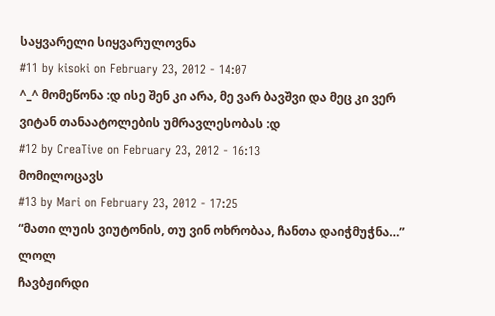საყვარელი სიყვარულოვნა
#11 by kisoki on February 23, 2012 - 14:07
^_^ მომეწონა :დ ისე შენ კი არა, მე ვარ ბავშვი და მეც კი ვერ ვიტან თანაატოლების უმრავლესობას :დ
#12 by CreaTive on February 23, 2012 - 16:13
მომილოცავს
#13 by Mari on February 23, 2012 - 17:25
“მათი ლუის ვიუტონის, თუ ვინ ოხრობაა, ჩანთა დაიჭმუჭნა…” ლოლ
ჩავბჟირდი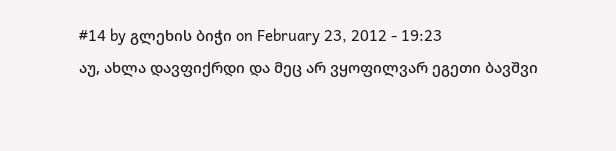#14 by გლეხის ბიჭი on February 23, 2012 - 19:23
აუ, ახლა დავფიქრდი და მეც არ ვყოფილვარ ეგეთი ბავშვი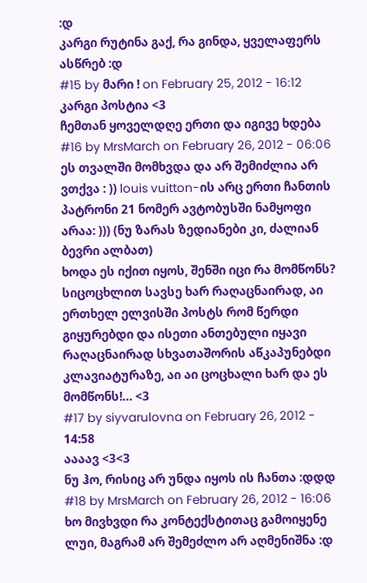:დ
კარგი რუტინა გაქ, რა გინდა, ყველაფერს ასწრებ :დ
#15 by მარი ! on February 25, 2012 - 16:12
კარგი პოსტია <3
ჩემთან ყოველდღე ერთი და იგივე ხდება
#16 by MrsMarch on February 26, 2012 - 06:06
ეს თვალში მომხვდა და არ შემიძლია არ ვთქვა : )) louis vuitton-ის არც ერთი ჩანთის პატრონი 21 ნომერ ავტობუსში ნამყოფი არაა: ))) (ნუ ზარას ზედიანები კი, ძალიან ბევრი ალბათ)
ხოდა ეს იქით იყოს, შენში იცი რა მომწონს? სიცოცხლით სავსე ხარ რაღაცნაირად, აი ერთხელ ელვისში პოსტს რომ წერდი გიყურებდი და ისეთი ანთებული იყავი რაღაცნაირად სხვათაშორის აწკაპუნებდი კლავიატურაზე, აი აი ცოცხალი ხარ და ეს მომწონს!… <3
#17 by siyvarulovna on February 26, 2012 - 14:58
აააავ <3<3
ნუ ჰო, რისიც არ უნდა იყოს ის ჩანთა :დდდ
#18 by MrsMarch on February 26, 2012 - 16:06
ხო მივხვდი რა კონტექსტითაც გამოიყენე ლუი, მაგრამ არ შემეძლო არ აღმენიშნა :დ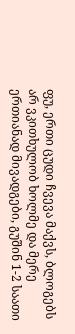ფუ, ერთი ცუდი ჩვევა მაქვს, ბლოგებს არ ვკითხულობ ხოლმე და მერე ერთიანად მივადგები, გუშინ 1-2 საათი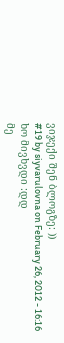ვიჯექი შენ ბლოგზე: ))
#19 by siyvarulovna on February 26, 2012 - 16:16
ხო მივხვდი :დდ
მე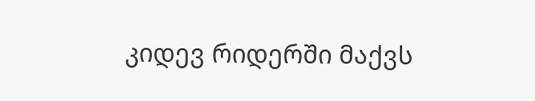კიდევ რიდერში მაქვს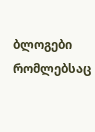ბლოგები რომლებსაც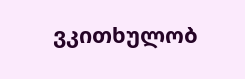ვკითხულობ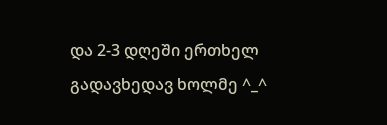და 2-3 დღეში ერთხელ გადავხედავ ხოლმე ^_^